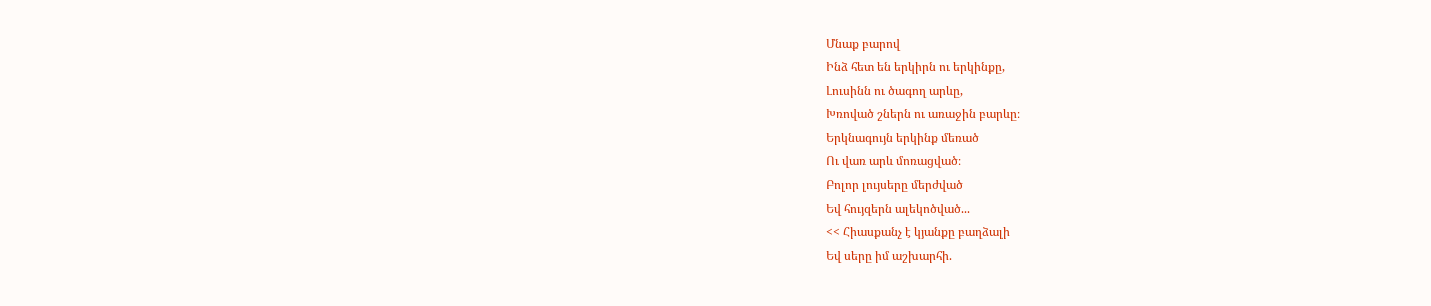Մնաք բարով
Ինձ հետ են երկիրն ու երկինքը,
Լուսինն ու ծագող արևը,
Խռոված շներն ու առաջին բարևը։
Երկնագույն երկինք մեռած
Ու վառ արև մոռացված։
Բոլոր լույսերը մերժված
Եվ հույզերն ալեկոծված...
<< Հիասքանչ է կյանքը բաղձալի
Եվ սերը իմ աշխարհի.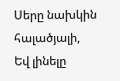Սերը նախկին հալածյալի,
Եվ լինելը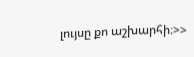լույսը քո աշխարհի։>>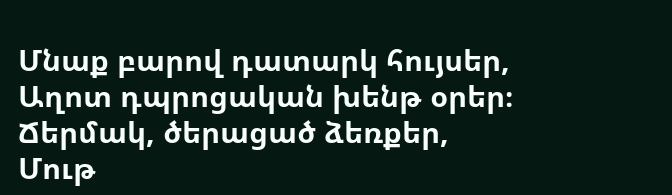Մնաք բարով դատարկ հույսեր,
Աղոտ դպրոցական խենթ օրեր։
Ճերմակ, ծերացած ձեռքեր,
Մութ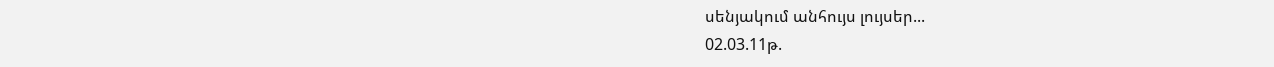սենյակում անհույս լույսեր...
02.03.11թ.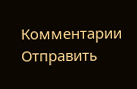Комментарии
Отправить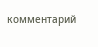комментарий